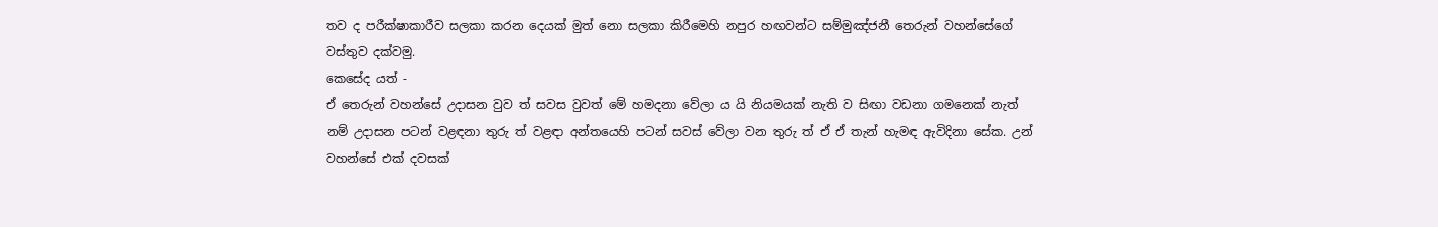තව ද පරීක්ෂාකාරීව සලකා කරන දෙයක් මුත් නො සලකා කිරීමෙහි නපුර හඟවන්ට සම්මුඤ්ජනී තෙරුන් වහන්සේගේ වස්තුව දක්වමු.
කෙසේද යත් -
ඒ තෙරුන් වහන්සේ උදාසන වුව ත් සවස වුවත් මේ හමදනා වේලා ය යි නියමයක් නැති ව සිඟා වඩනා ගමනෙක් නැත් නම් උදාසන පටන් වළඳනා තුරු ත් වළඳා අන්තයෙහි පටන් සවස් වේලා වන තුරු ත් ඒ ඒ තැන් හැමඳ ඇවිදිනා සේක. උන් වහන්සේ එක් දවසක්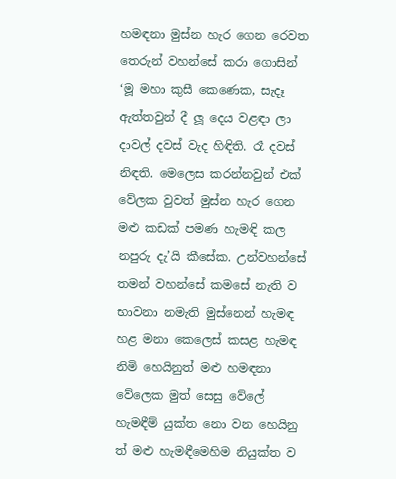හමඳනා මුස්න හැර ගෙන රෙවත තෙරුන් වහන්සේ කරා ගොසින් ‘මූ මහා කුසී කෙණෙක, සැදෑ ඇත්තවුන් දී ලූ දෙය වළඳා ලා දාවල් දවස් වැද හිඳිති. රෑ දවස් නිඳති. මෙලෙස කරන්නවුන් එක් වේලක වුවත් මුස්න හැර ගෙන මළු කඩක් පමණ හැමඳි කල නපුරු දැ’යි කීසේක. උන්වහන්සේ තමන් වහන්සේ කමසේ නැති ව භාවනා නමැති මුස්නෙන් හැමඳ හළ මනා කෙලෙස් කසළ හැමඳ නිමි හෙයිනුත් මළු හමඳනා වේලෙක මුත් සෙසු වේලේ හැමඳීම් යුක්ත නො වන හෙයිනු ත් මළු හැමඳීමෙහිම නියුක්ත ව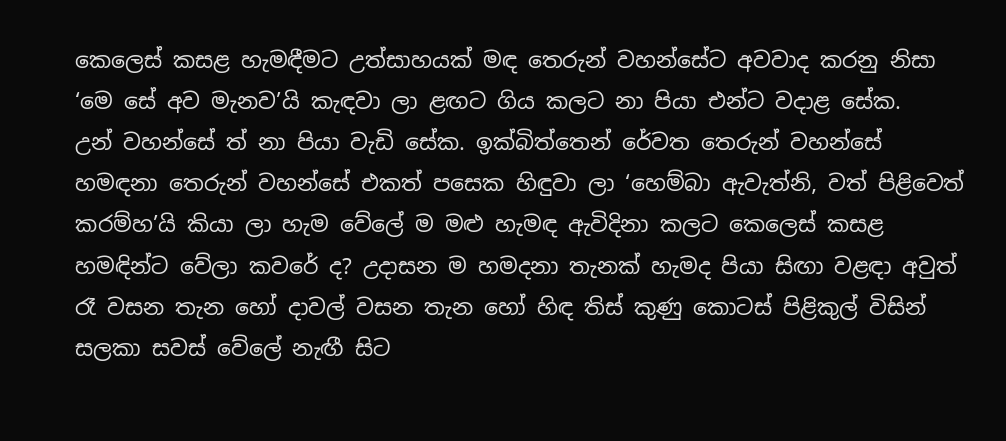කෙලෙස් කසළ හැමඳීමට උත්සාහයක් මඳ තෙරුන් වහන්සේට අවවාද කරනු නිසා ‘මෙ සේ අව මැනව’යි කැඳවා ලා ළඟට ගිය කලට නා පියා එන්ට වදාළ සේක.
උන් වහන්සේ ත් නා පියා වැඩි සේක. ඉක්බිත්තෙන් රේවත තෙරුන් වහන්සේ හමඳනා තෙරුන් වහන්සේ එකත් පසෙක හිඳුවා ලා ‘හෙම්බා ඇවැත්නි, වත් පිළිවෙත් කරම්හ’යි කියා ලා හැම වේලේ ම මළු හැමඳ ඇවිදිනා කලට කෙලෙස් කසළ හමඳින්ට වේලා කවරේ ද? උදාසන ම හමදනා තැනක් හැමද පියා සිඟා වළඳා අවුත් රෑ වසන තැන හෝ දාවල් වසන තැන හෝ හිඳ තිස් කුණු කොටස් පිළිකුල් විසින් සලකා සවස් වේලේ නැඟී සිට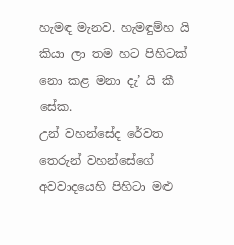හැමඳ මැනව. හැමඳුම්හ යි කියා ලා තම හට පිහිටක් නො කළ මනා දැ’ යි කී සේක.
උන් වහන්සේද රේවත තෙරුන් වහන්සේගේ අවවාදයෙහි පිහිටා මළු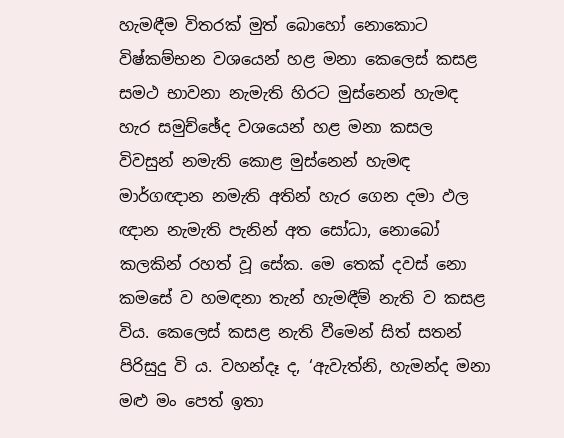හැමඳීම විතරක් මුත් බොහෝ නොකොට විෂ්කම්භන වශයෙන් හළ මනා කෙලෙස් කසළ සමථ භාවනා නැමැති හිරට මුස්නෙන් හැමඳ හැර සමුච්ඡේද වශයෙන් හළ මනා කසල විවසුන් නමැති කොළ මුස්නෙන් හැමඳ මාර්ගඥාන නමැති අතින් හැර ගෙන දමා ඵල ඥාන නැමැති පැනින් අත සෝධා, නොබෝ කලකින් රහත් වූ සේක. මෙ තෙක් දවස් නො කමසේ ව හමඳනා තැන් හැමඳීම් නැති ව කසළ විය. කෙලෙස් කසළ නැති වීමෙන් සිත් සතන් පිරිසුදු වි ය. වහන්දෑ ද, ‘ඇවැත්නි, හැමන්ද මනා මළු මං පෙත් ඉතා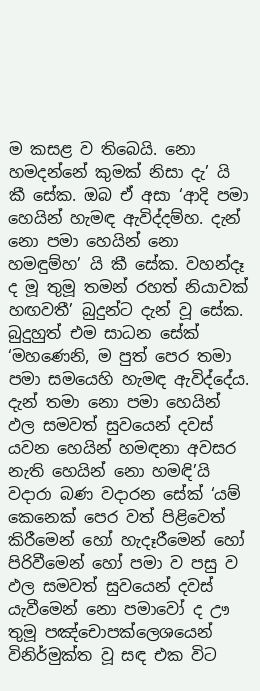ම කසළ ව තිබෙයි. නො හමදන්නේ කුමක් නිසා දැ’ යි කී සේක. ඔබ ඒ අසා ‘ආදි පමා හෙයින් හැමඳ ඇවිද්දම්හ. දැන් නො පමා හෙයින් නො හමඳුම්හ’ යි කී සේක. වහන්දෑ ද මූ තුමූ තමන් රහත් නියාවක් හඟවතී’ බුදුන්ට දැන් වූ සේක.
බුදුහුත් එම සාධන සේක් ‘මහණෙනි, ම පුත් පෙර තමා පමා සමයෙහි හැමඳ ඇවිද්දේය. දැන් තමා නො පමා හෙයින් ඵල සමවත් සුවයෙන් දවස් යවන හෙයින් හමඳනා අවසර නැති හෙයින් නො හමඳි’යි වදාරා බණ වදාරන සේක් ‘යම් කෙනෙක් පෙර වත් පිළිවෙත් කිරීමෙන් හෝ හැදෑරීමෙන් හෝ පිරිවීමෙන් හෝ පමා ව පසු ව ඵල සමවත් සුවයෙන් දවස් යැවීමෙන් නො පමාවෝ ද ඌ තුමූ පඤ්චොපක්ලෙශයෙන් විනිර්මුක්ත වූ සඳ එක විට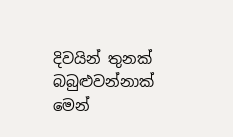දිවයින් තුනක් බබුළුවන්නාක් මෙන්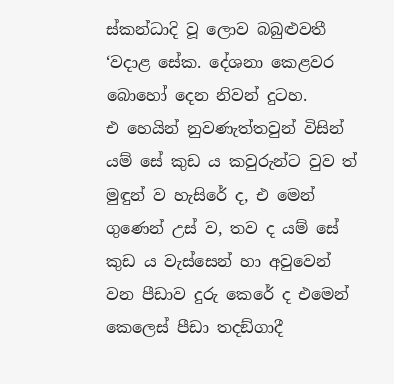ස්කන්ධාදි වූ ලොව බබුළුවතී ‘වදාළ සේක. දේශනා කෙළවර බොහෝ දෙන නිවන් දුටහ.
එ හෙයින් නුවණැත්තවුන් විසින් යම් සේ කුඩ ය කවුරුන්ට වුව ත් මුඳුන් ව හැසිරේ ද, එ මෙන් ගුණෙන් උස් ව, තව ද යම් සේ කුඩ ය වැස්සෙන් හා අවුවෙන් වන පීඩාව දුරු කෙරේ ද එමෙන් කෙලෙස් පීඩා තදඞ්ගාදී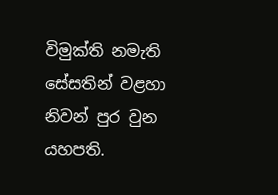විමුක්ති නමැති සේසතින් වළහා නිවන් පුර වුන යහපති.